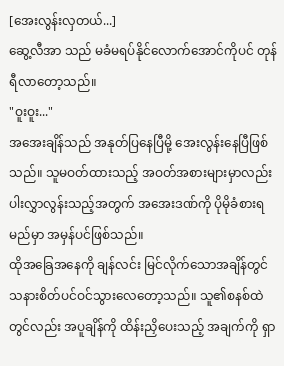[အေးလွန်းလှတယ်...]
ဆွေ့လီအာ သည် မခံမရပ်နိုင်လောက်အောင်ကိုပင် တုန်ရီလာတော့သည်။
"ဝူးဝူး..."
အအေးချိန်သည် အနုတ်ပြနေပြီမို့ အေးလွန်းနေပြီဖြစ်သည်။ သူမဝတ်ထားသည့် အဝတ်အစားများမှာလည်း ပါးလွှာလွန်းသည့်အတွက် အအေးဒဏ်ကို ပိုမိုခံစားရမည်မှာ အမှန်ပင်ဖြစ်သည်။
ထိုအခြေအနေကို ချန်လင်း မြင်လိုက်သောအချိန်တွင် သနားစိတ်ပင်ဝင်သွားလေတော့သည်။ သူ၏စနစ်ထဲတွင်လည်း အပူချိန်ကို ထိန်းညှိပေးသည့် အချက်ကို ရှာ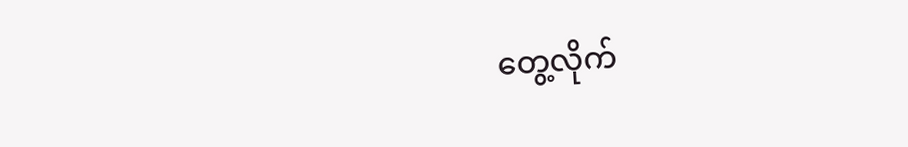တွေ့လိုက်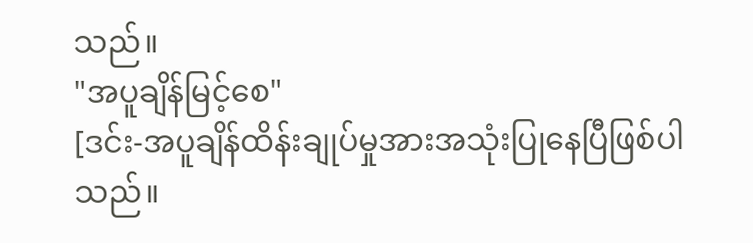သည်။
"အပူချိန်မြင့်စေ"
[ဒင်း-အပူချိန်ထိန်းချုပ်မှုအားအသုံးပြုနေပြီဖြစ်ပါသည်။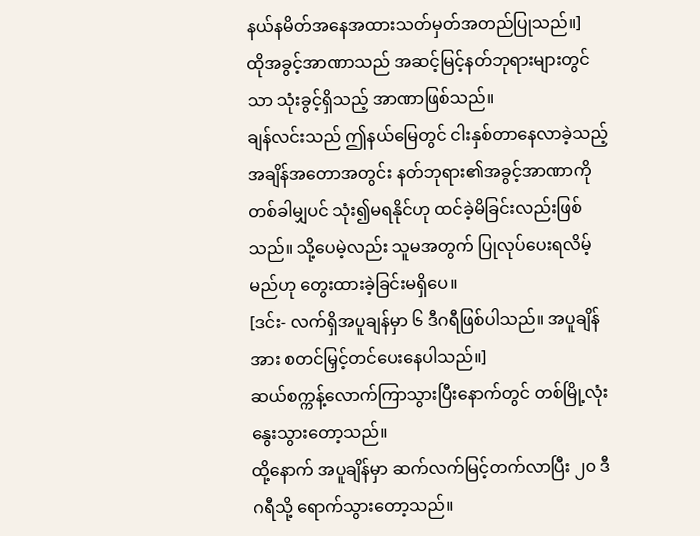နယ်နမိတ်အနေအထားသတ်မှတ်အတည်ပြုသည်။]
ထိုအခွင့်အာဏာသည် အဆင့်မြင့်နတ်ဘုရားများတွင်သာ သုံးခွင့်ရှိသည့် အာဏာဖြစ်သည်။
ချန်လင်းသည် ဤနယ်မြေတွင် ငါးနှစ်တာနေလာခဲ့သည့်အချိန်အတောအတွင်း နတ်ဘုရား၏အခွင့်အာဏာကို တစ်ခါမျှပင် သုံး၍မရနိုင်ဟု ထင်ခဲ့မိခြင်းလည်းဖြစ်သည်။ သို့ပေမဲ့လည်း သူမအတွက် ပြုလုပ်ပေးရလိမ့်မည်ဟု တွေးထားခဲ့ခြင်းမရှိပေ။
[ဒင်း- လက်ရှိအပူချန်မှာ ၆ ဒီဂရီဖြစ်ပါသည်။ အပူချိန်အား စတင်မြှင့်တင်ပေးနေပါသည်။]
ဆယ်စက္ကန့်လောက်ကြာသွားပြီးနောက်တွင် တစ်မြို့လုံး နွေးသွားတော့သည်။
ထို့နောက် အပူချိန်မှာ ဆက်လက်မြင့်တက်လာပြီး ၂၀ ဒီဂရီသို့ ရောက်သွားတော့သည်။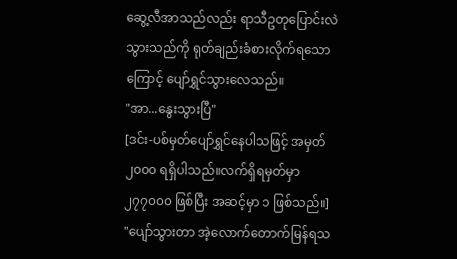ဆွေ့လီအာသည်လည်း ရာသီဥတုပြောင်းလဲသွားသည်ကို ရုတ်ချည်းခံစားလိုက်ရသောကြောင့် ပျော်ရွှင်သွားလေသည်။
"အာ...နွေးသွားပြီ"
[ဒင်း-ပစ်မှတ်ပျော်ရွှင်နေပါသဖြင့် အမှတ် ၂၀၀၀ ရရှိပါသည်။လက်ရှိရမှတ်မှာ ၂၇၇၀၀၀ ဖြစ်ပြီး အဆင့်မှာ ၁ ဖြစ်သည်။]
"ပျော်သွားတာ အဲ့လောက်တောက်မြန်ရသ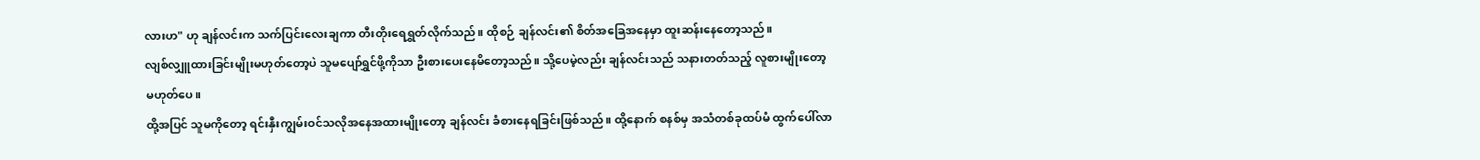လားဟ" ဟု ချန်လင်းက သက်ပြင်းလေးချကာ တီးတိုးရေရွှတ်လိုက်သည်။ ထိုစဉ် ချန်လင်း၏ စိတ်အခြေအနေမှာ ထူးဆန်းနေတော့သည်။
လျစ်လျှူထားခြင်းမျိုးမဟုတ်တော့ပဲ သူမပျော်ရွှင်ဖို့ကိုသာ ဦးစားပေးနေမိတော့သည်။ သို့ပေမဲ့လည်း ချန်လင်းသည် သနားတတ်သည့် လူစားမျိုးတော့ မဟုတ်ပေ။
ထို့အပြင် သူမကိုတော့ ရင်းနှီးကျွမ်းဝင်သလိုအနေအထားမျိုးတော့ ချန်လင်း ခံစားနေရခြင်းဖြစ်သည်။ ထို့နောက် စနစ်မှ အသံတစ်ခုထပ်မံ ထွက်ပေါ်လာ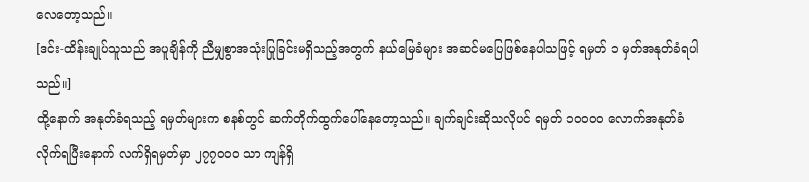လေတော့သည်။
[ဒင်း-ထိန်းချုပ်သူသည် အပူချိန်ကို ညီမျှစွာအသုံးပြုခြင်းမရှိသည့်အတွက် နယ်မြေခံများ အဆင်မပြေဖြစ်နေပါသဖြင့် ရမှတ် ၁ မှတ်အနုတ်ခံရပါသည်။]
ထို့နောက် အနုတ်ခံရသည့် ရမှတ်များက စနစ်တွင် ဆက်တိုက်ထွက်ပေါ်နေတော့သည်။ ချက်ချင်းဆိုသလိုပင် ရမှတ် ၁၀၀၀၀ လောက်အနုတ်ခံလိုက်ရပြီးနောက် လက်ရှိရမှတ်မှာ ၂၇၇၀၀၀ သာ ကျန်ရှိ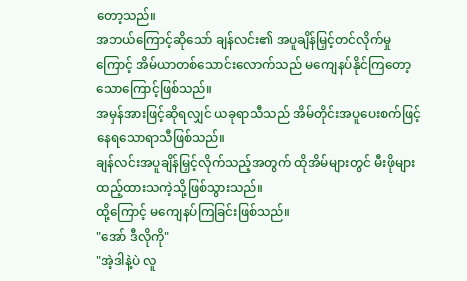တော့သည်။
အဘယ်ကြောင့်ဆိုသော် ချန်လင်း၏ အပူချိန်မြှင့်တင်လိုက်မှုကြောင့် အိမ်ယာတစ်သောင်းလောက်သည် မကျေနပ်နိုင်ကြတော့သောကြောင့်ဖြစ်သည်။
အမှန်အားဖြင့်ဆိုရလျှင် ယခုရာသီသည် အိမ်တိုင်းအပူပေးစက်ဖြင့် နေရသောရာသီဖြစ်သည်။
ချန်လင်းအပူချိန်မြှင့်လိုက်သည့်အတွက် ထိုအိမ်များတွင် မီးဖိုများ ထည့်ထားသကဲ့သို့ဖြစ်သွားသည်။
ထို့ကြောင့် မကျေနပ်ကြခြင်းဖြစ်သည်။
"အော် ဒီလိုကို"
"အဲ့ဒါနဲ့ပဲ လူ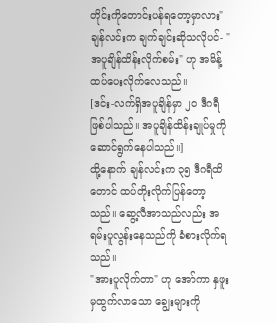တိုင်းကိုတောင်းပန်ရတော့မှာလား"
ချန်လင်းက ချက်ချင်းဆိုသလိုပင်- "အပူချိန်ထိန်းလိုက်စမ်း" ဟု အမိန့်ထပ်ပေးလိုက်လေသည်။
[ဒင်း-လက်ရှိအပူချိန်မှာ ၂၀ ဒီဂရီဖြစ်ပါသည်။ အပူချိန်ထိန်းချုပ်မှုကို ဆောင်ရွက်နေပါသည်။]
ထို့နောက် ချန်လင်းက ၃၅ ဒီဂရီထိတောင် ထပ်တိုးလိုက်ပြန်တော့သည်။ ဆွေ့လီအာသည်လည်း အရမ်းပူလွန်းနေသည်ကို ခံစားလိုက်ရသည်။
"အားပူလိုက်တာ" ဟု အော်ကာ နှဖူးမှထွက်လာသော ချွေးများကို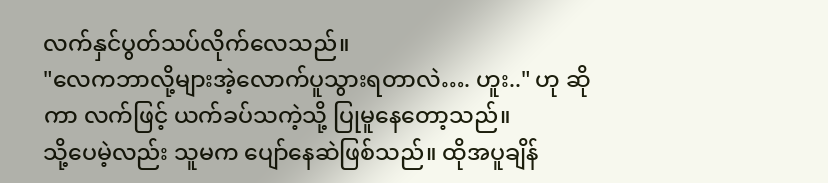လက်နှင်ပွတ်သပ်လိုက်လေသည်။
"လေကဘာလို့များအဲ့လောက်ပူသွားရတာလဲ…. ဟူး.." ဟု ဆိုကာ လက်ဖြင့် ယက်ခပ်သကဲ့သို့ ပြုမူနေတော့သည်။
သို့ပေမဲ့လည်း သူမက ပျော်နေဆဲဖြစ်သည်။ ထိုအပူချိန်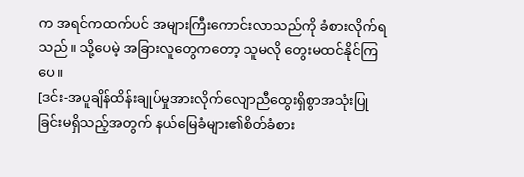က အရင်ကထက်ပင် အများကြီးကောင်းလာသည်ကို ခံစားလိုက်ရသည်။ သို့ပေမဲ့ အခြားလူတွေကတော့ သူမလို တွေးမထင်နိုင်ကြပေ။
[ဒင်း-အပူချိန်ထိန်းချုပ်မှုအားလိုက်လျောညီထွေးရှိစွာအသုံးပြုခြင်းမရှိသည့်အတွက် နယ်မြေခံများ၏စိတ်ခံစား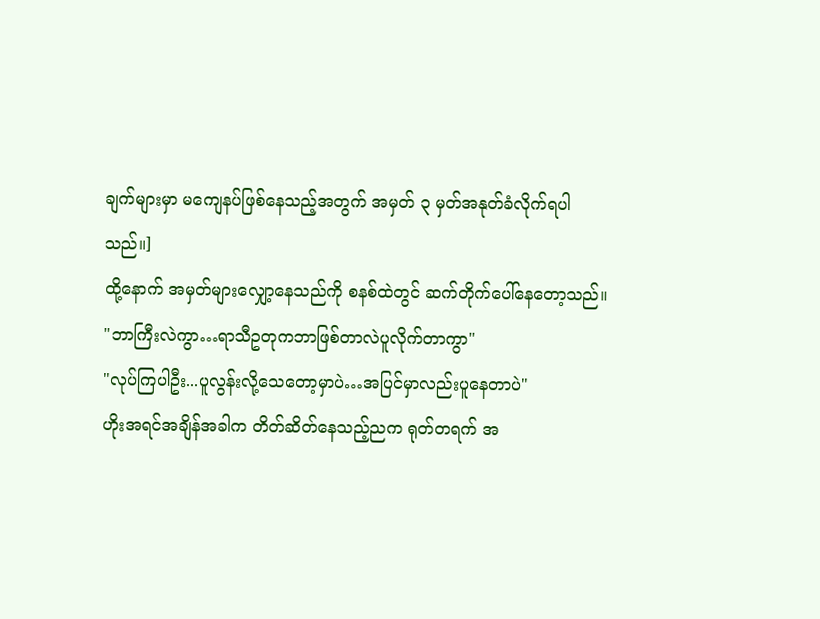ချက်များမှာ မကျေနပ်ဖြစ်နေသည့်အတွက် အမှတ် ၃ မှတ်အနုတ်ခံလိုက်ရပါသည်။]
ထို့နောက် အမှတ်များလျှော့နေသည်ကို စနစ်ထဲတွင် ဆက်တိုက်ပေါ်နေတော့သည်။
"ဘာကြီးလဲကွာ…ရာသီဥတုကဘာဖြစ်တာလဲပူလိုက်တာကွာ"
"လုပ်ကြပါဦး...ပူလွန်းလို့သေတော့မှာပဲ…အပြင်မှာလည်းပူနေတာပဲ"
ဟိုးအရင်အချိန်အခါက တိတ်ဆိတ်နေသည့်ညက ရုတ်တရက် အ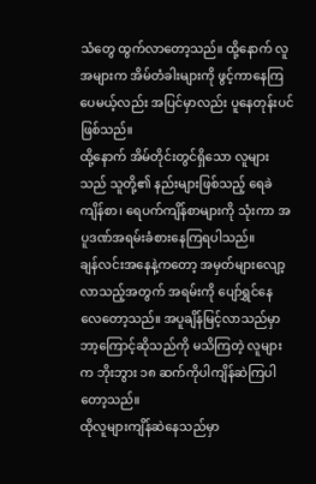သံတွေ ထွက်လာတော့သည်။ ထို့နောက် လူအများက အိမ်တံခါးများကို ဖွင့်ကာနေကြပေမယ့်လည်း အပြင်မှာလည်း ပူနေတုန်းပင်ဖြစ်သည်။
ထို့နောက် အိမ်တိုင်းတွင်ရှိသော လူများသည် သူတို့၏ နည်းများဖြစ်သည့် ရေခဲကျိန်စာ၊ ရေပက်ကျိန်စာများကို သုံးကာ အပူဒဏ်အရမ်းခံစားနေကြရပါသည်။
ချန်လင်းအနေနဲ့ကတော့ အမှတ်များလျော့လာသည့်အတွက် အရမ်းကို ပျော်ရွှင်နေလေတော့သည်။ အပူချိန်မြင့်လာသည်မှာ ဘာ့ကြောင့်ဆိုသည်ကို မသိကြတဲ့ လူများက ဘိုးဘွား ၁၈ ဆက်ကိုပါကျိန်ဆဲကြပါတော့သည်။
ထိုလူများကျိန်ဆဲနေသည်မှာ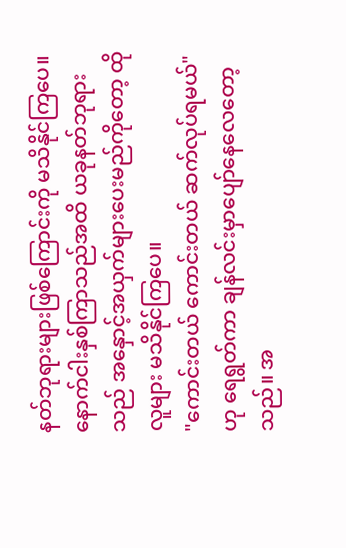နတ်ဘုရားများဖြစ်ကြောင်းကို မသိနိုင်ကြပေ။ နောက်ငါးနှစ်ကြာသည်အထိ ယခုနတ်ဘုရားသည် အနှောင့်အယှက်များပေးမည်ကိုတော့ ထိုလူများ မသိနိုင်ကြပေ။
"ကောင်းတယ် ကောင်းတယ် ဆက်လုပ်ရမယ်" ဟု ရေရွတ်ကာ ချန်လင်းမှာပျော်နေလေတော့သည်။ အ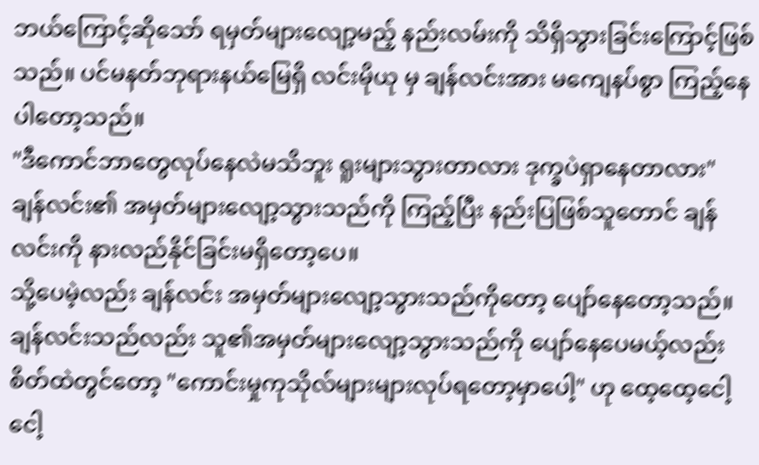ဘယ်ကြောင့်ဆိုသော် ရမှတ်များလျော့မည့် နည်းလမ်းကို သိရှိသွားခြင်းကြောင့်ဖြစ်သည်။ ပင်မနတ်ဘုရားနယ်မြေရှိ လင်းမိုယု မှ ချန်လင်းအား မကျေနပ်စွာ ကြည့်နေပါတော့သည်။
"ဒီကောင်ဘာတွေလုပ်နေလဲမသိဘူး ရူးများသွားတာလား ဒုက္ခပဲရှာနေတာလား"
ချန်လင်း၏ အမှတ်များလျော့သွားသည်ကို ကြည့်ပြီး နည်းပြဖြစ်သူတောင် ချန်လင်းကို နားလည်နိုင်ခြင်းမရှိတော့ပေ။
သို့ပေမဲ့လည်း ချန်လင်း အမှတ်များလျော့သွားသည်ကိုတော့ ပျော်နေတော့သည်။
ချန်လင်းသည်လည်း သူ၏အမှတ်များလျော့သွားသည်ကို ပျော်နေပေမယ့်လည်း စိတ်ထဲတွင်တော့ "ကောင်းမှုကုသိုလ်များများလုပ်ရတော့မှာပေါ့" ဟု ထေ့ထေ့ငေါ့ငေါ့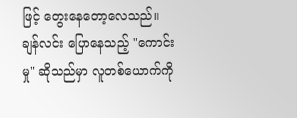ဖြင့် တွေးနေတော့လေသည်။
ချန်လင်း ပြောနေသည့် "ကောင်းမှု" ဆိုသည်မှာ လူတစ်ယောက်ကို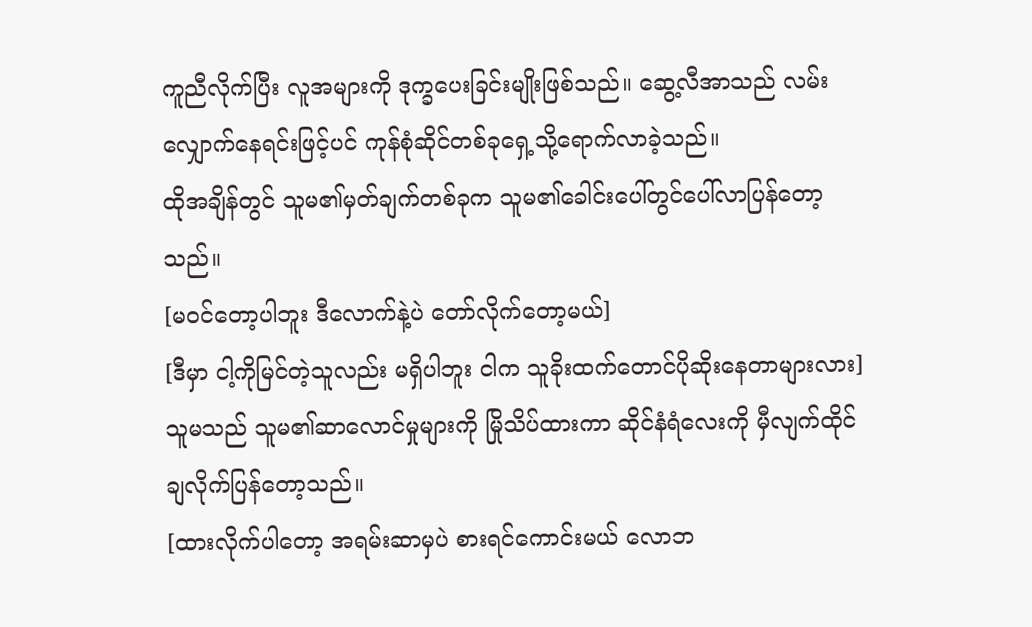ကူညီလိုက်ပြီး လူအများကို ဒုက္ခပေးခြင်းမျိုးဖြစ်သည်။ ဆွေ့လီအာသည် လမ်းလျှောက်နေရင်းဖြင့်ပင် ကုန်စုံဆိုင်တစ်ခုရှေ့သို့ရောက်လာခဲ့သည်။
ထိုအချိန်တွင် သူမ၏မှတ်ချက်တစ်ခုက သူမ၏ခေါင်းပေါ်တွင်ပေါ်လာပြန်တော့သည်။
[မဝင်တော့ပါဘူး ဒီလောက်နဲ့ပဲ တော်လိုက်တော့မယ်]
[ဒီမှာ ငါ့ကိုမြင်တဲ့သူလည်း မရှိပါဘူး ငါက သူခိုးထက်တောင်ပိုဆိုးနေတာများလား]
သူမသည် သူမ၏ဆာလောင်မှုများကို မြိုသိပ်ထားကာ ဆိုင်နံရံလေးကို မှီလျက်ထိုင်ချလိုက်ပြန်တော့သည်။
[ထားလိုက်ပါတော့ အရမ်းဆာမှပဲ စားရင်ကောင်းမယ် လောဘ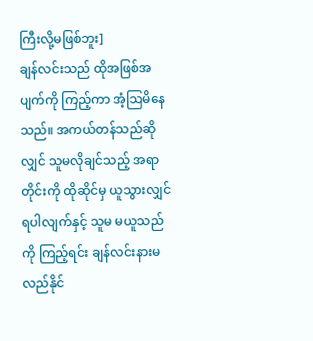ကြီးလို့မဖြစ်ဘူး]
ချန်လင်းသည် ထိုအဖြစ်အပျက်ကို ကြည့်ကာ အံ့ဩမိနေသည်။ အကယ်တန်သည်ဆိုလျှင် သူမလိုချင်သည့် အရာတိုင်းကို ထိုဆိုင်မှ ယူသွားလျှင် ရပါလျက်နှင့် သူမ မယူသည်ကို ကြည့်ရင်း ချန်လင်းနားမလည်နိုင်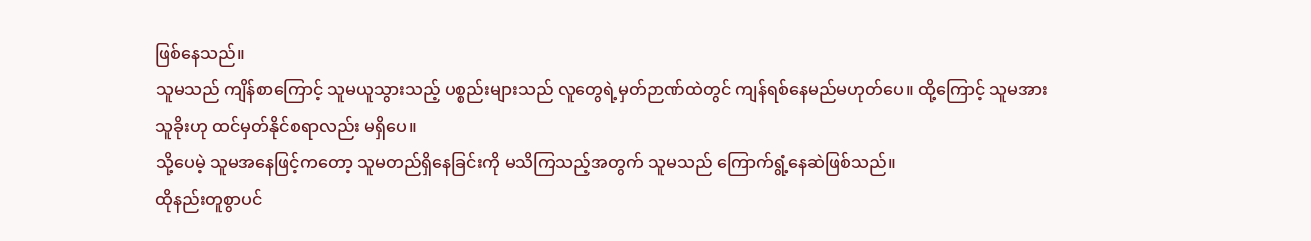ဖြစ်နေသည်။
သူမသည် ကျိန်စာကြောင့် သူမယူသွားသည့် ပစ္စည်းများသည် လူတွေရဲ့မှတ်ဉာဏ်ထဲတွင် ကျန်ရစ်နေမည်မဟုတ်ပေ။ ထို့ကြောင့် သူမအား သူခိုးဟု ထင်မှတ်နိုင်စရာလည်း မရှိပေ။
သို့ပေမဲ့ သူမအနေဖြင့်ကတော့ သူမတည်ရှိနေခြင်းကို မသိကြသည့်အတွက် သူမသည် ကြောက်ရွံ့နေဆဲဖြစ်သည်။
ထိုနည်းတူစွာပင်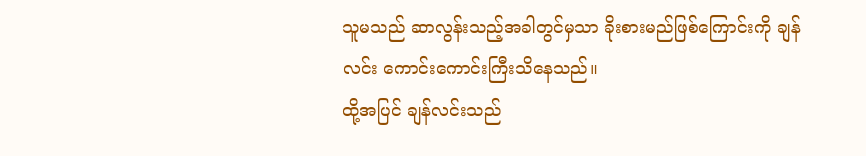သူမသည် ဆာလွန်းသည့်အခါတွင်မှသာ ခိုးစားမည်ဖြစ်ကြောင်းကို ချန်လင်း ကောင်းကောင်းကြီးသိနေသည်။
ထို့အပြင် ချန်လင်းသည်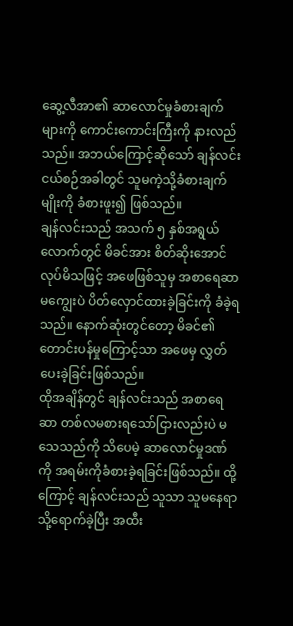ဆွေ့လီအာ၏ ဆာလောင်မှုခံစားချက်များကို ကောင်းကောင်းကြီးကို နားလည်သည်။ အဘယ်ကြောင့်ဆိုသော် ချန်လင်း ငယ်စဉ်အခါတွင် သူမကဲ့သို့ခံစားချက်မျိုးကို ခံစားဖူး၍ ဖြစ်သည်။
ချန်လင်းသည် အသက် ၅ နှစ်အရွယ်လောက်တွင် မိခင်အား စိတ်ဆိုးအောင်လုပ်မိသဖြင့် အဖေဖြစ်သူမှ အစာရေဆာမကျွေးပဲ ပိတ်လှောင်ထားခဲ့ခြင်းကို ခံခဲ့ရသည်။ နောက်ဆုံးတွင်တော့ မိခင်၏ တောင်းပန်မှုကြောင့်သာ အဖေမှ လွှတ်ပေးခဲ့ခြင်းဖြစ်သည်။
ထိုအချိန်တွင် ချန်လင်းသည် အစာရေဆာ တစ်လမစားရသော်ငြားလည်းပဲ မသေသည်ကို သိပေမဲ့ ဆာလောင်မှုဒဏ်ကို အရမ်းကိုခံစားခဲ့ရခြင်းဖြစ်သည်။ ထို့ကြောင့် ချန်လင်းသည် သူသာ သူမနေရာသို့ရောက်ခဲ့ပြီး အထီး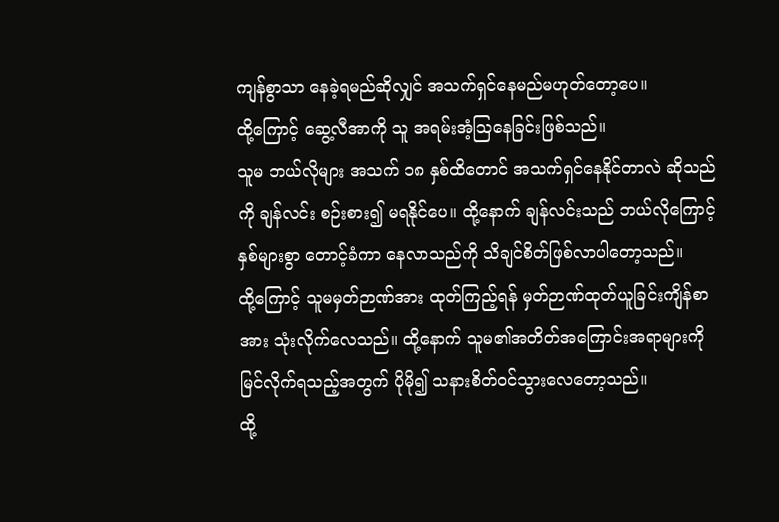ကျန်စွာသာ နေခဲ့ရမည်ဆိုလျှင် အသက်ရှင်နေမည်မဟုတ်တော့ပေ။
ထို့ကြောင့် ဆွေ့လီအာကို သူ အရမ်းအံ့ဩနေခြင်းဖြစ်သည်။
သူမ ဘယ်လိုများ အသက် ၁၈ နှစ်ထိတောင် အသက်ရှင်နေနိုင်တာလဲ ဆိုသည်ကို ချန်လင်း စဉ်းစား၍ မရနိုင်ပေ။ ထို့နောက် ချန်လင်းသည် ဘယ်လိုကြောင့် နှစ်များစွာ တောင့်ခံကာ နေလာသည်ကို သိချင်စိတ်ဖြစ်လာပါတော့သည်။
ထို့ကြောင့် သူမမှတ်ဉာဏ်အား ထုတ်ကြည့်ရန် မှတ်ဉာဏ်ထုတ်ယူခြင်းကျိန်စာအား သုံးလိုက်လေသည်။ ထို့နောက် သူမ၏အတိတ်အကြောင်းအရာများကို မြင်လိုက်ရသည့်အတွက် ပိုမို၍ သနားစိတ်ဝင်သွားလေတော့သည်။
ထို့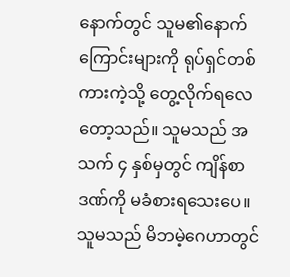နောက်တွင် သူမ၏နောက်ကြောင်းများကို ရုပ်ရှင်တစ်ကားကဲ့သို့ တွေ့လိုက်ရလေတော့သည်။ သူမသည် အသက် ၄ နှစ်မှတွင် ကျိန်စာဒဏ်ကို မခံစားရသေးပေ။
သူမသည် မိဘမဲ့ဂေဟာတွင်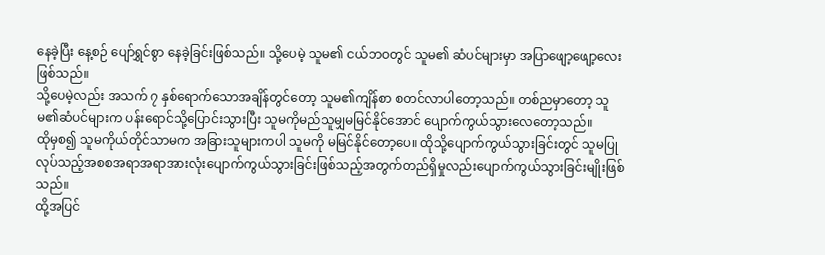နေခဲ့ပြီး နေ့စဉ် ပျော်ရွှင်စွာ နေခဲ့ခြင်းဖြစ်သည်။ သို့ပေမဲ့ သူမ၏ ငယ်ဘဝတွင် သူမ၏ ဆံပင်များမှာ အပြာဖျော့ဖျော့လေးဖြစ်သည်။
သို့ပေမဲ့လည်း အသက် ၇ နှစ်ရောက်သောအချိန်တွင်တော့ သူမ၏ကျိန်စာ စတင်လာပါတော့သည်။ တစ်ညမှာတော့ သူမ၏ဆံပင်များက ပန်းရောင်သို့ပြောင်းသွားပြီး သူမကိုမည်သူမျှမမြင်နိုင်အောင် ပျောက်ကွယ်သွားလေတော့သည်။
ထိုမှစ၍ သူမကိုယ်တိုင်သာမက အခြားသူများကပါ သူမကို မမြင်နိုင်တော့ပေ။ ထိုသို့ပျောက်ကွယ်သွားခြင်းတွင် သူမပြုလုပ်သည့်အစစအရာအရာအားလုံးပျောက်ကွယ်သွားခြင်းဖြစ်သည့်အတွက်တည်ရှိမှုလည်းပျောက်ကွယ်သွားခြင်းမျိုးဖြစ်သည်။
ထို့အပြင်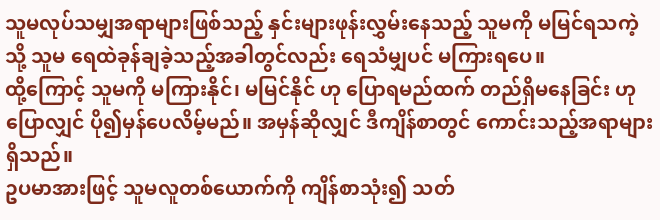သူမလုပ်သမျှအရာများဖြစ်သည့် နှင်းများဖုန်းလွှမ်းနေသည့် သူမကို မမြင်ရသကဲ့သို့ သူမ ရေထဲခုန်ချခဲ့သည့်အခါတွင်လည်း ရေသံမျှပင် မကြားရပေ။
ထို့ကြောင့် သူမကို မကြားနိုင်၊ မမြင်နိုင် ဟု ပြောရမည်ထက် တည်ရှိမနေခြင်း ဟု ပြောလျှင် ပို၍မှန်ပေလိမ့်မည်။ အမှန်ဆိုလျှင် ဒီကျိန်စာတွင် ကောင်းသည့်အရာများရှိသည်။
ဥပမာအားဖြင့် သူမလူတစ်ယောက်ကို ကျိန်စာသုံး၍ သတ်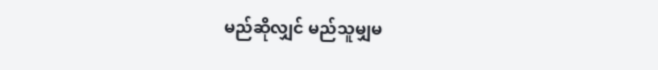မည်ဆိုလျှင် မည်သူမျှမ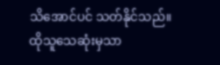သိအောင်ပင် သတ်နိုင်သည်။ ထိုသူသေဆုံးမှသာ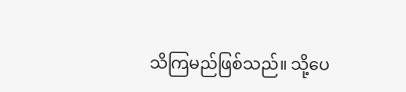သိကြမည်ဖြစ်သည်။ သို့ပေ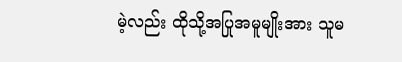မဲ့လည်း ထိုသို့အပြုအမူမျိုးအား သူမ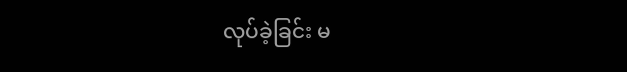လုပ်ခဲ့ခြင်း မ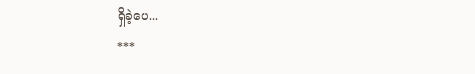ရှိခဲ့ပေ...
***